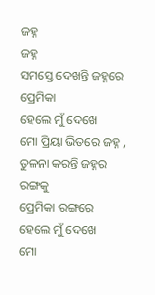ଜହ୍ନ
ଜହ୍ନ
ସମସ୍ତେ ଦେଖନ୍ତି ଜହ୍ନରେ ପ୍ରେମିକା
ହେଲେ ମୁଁ ଦେଖେ
ମୋ ପ୍ରିୟା ଭିତରେ ଜହ୍ନ ,
ତୁଳନା କରନ୍ତି ଜହ୍ନର ରଙ୍ଗକୁ
ପ୍ରେମିକା ରଙ୍ଗରେ
ହେଲେ ମୁଁ ଦେଖେ
ମୋ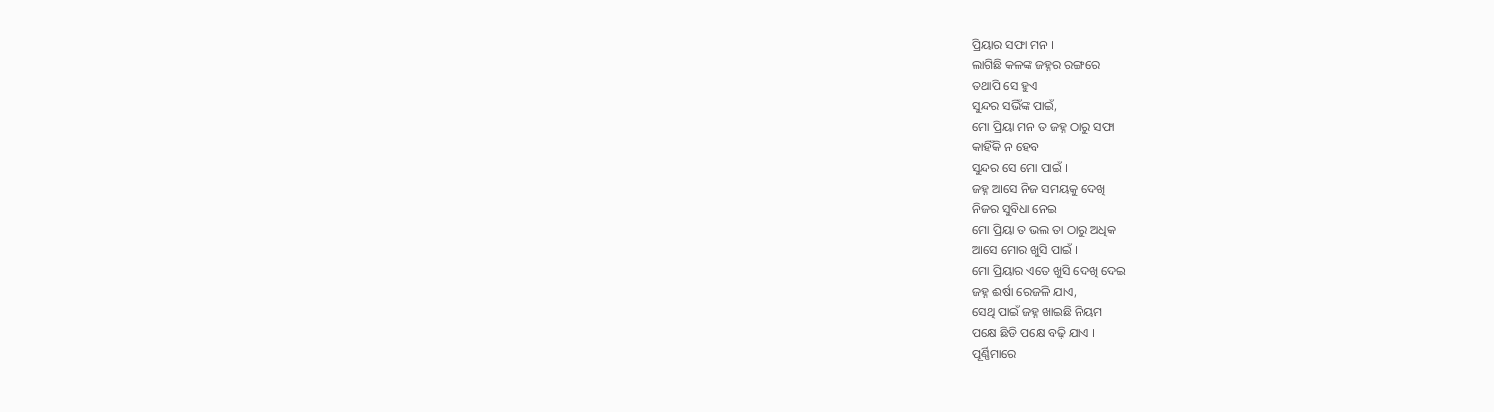ପ୍ରିୟାର ସଫା ମନ ।
ଲାଗିଛି କଳଙ୍କ ଜହ୍ନର ରଙ୍ଗରେ
ତଥାପି ସେ ହୁଏ
ସୁନ୍ଦର ସଭିଁଙ୍କ ପାଇଁ,
ମୋ ପ୍ରିୟା ମନ ତ ଜହ୍ନ ଠାରୁ ସଫା
କାହିଁକି ନ ହେବ
ସୁନ୍ଦର ସେ ମୋ ପାଇଁ ।
ଜହ୍ନ ଆସେ ନିଜ ସମୟକୁ ଦେଖି
ନିଜର ସୁବିଧା ନେଇ
ମୋ ପ୍ରିୟା ତ ଭଲ ତା ଠାରୁ ଅଧିକ
ଆସେ ମୋର ଖୁସି ପାଇଁ ।
ମୋ ପ୍ରିୟାର ଏତେ ଖୁସି ଦେଖି ଦେଇ
ଜହ୍ନ ଈର୍ଷା ରେଜଳି ଯାଏ,
ସେଥି ପାଇଁ ଜହ୍ନ ଖାଇଛି ନିୟମ
ପକ୍ଷେ ଛିଡି ପକ୍ଷେ ବଢ଼ି ଯାଏ ।
ପୂର୍ଣ୍ଣିମାରେ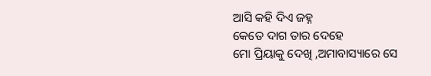ଆସି କହି ଦିଏ ଜହ୍ନ
କେତେ ଦାଗ ତାର ଦେହେ
ମୋ ପ୍ରିୟାକୁ ଦେଖି ,ଅମାବାସ୍ୟାରେ ସେ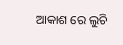ଆକାଶ ରେ ଲୁଚି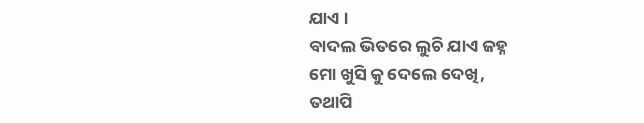ଯାଏ ।
ବାଦଲ ଭିତରେ ଲୁଚି ଯାଏ ଜହ୍ନ
ମୋ ଖୁସି କୁ ଦେଲେ ଦେଖି,
ତଥାପି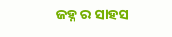ଜହ୍ନ ର ସାହସ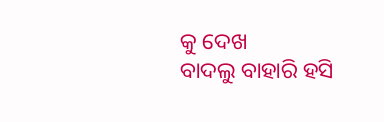କୁ ଦେଖ
ବାଦଲୁ ବାହାରି ହସି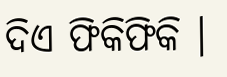ଦିଏ ଫିକିଫିକି ।